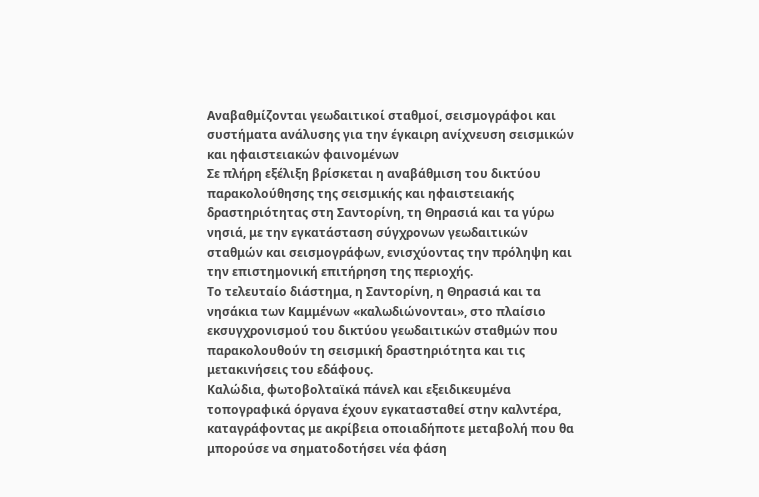Αναβαθμίζονται γεωδαιτικοί σταθμοί, σεισμογράφοι και συστήματα ανάλυσης για την έγκαιρη ανίχνευση σεισμικών και ηφαιστειακών φαινομένων
Σε πλήρη εξέλιξη βρίσκεται η αναβάθμιση του δικτύου παρακολούθησης της σεισμικής και ηφαιστειακής δραστηριότητας στη Σαντορίνη, τη Θηρασιά και τα γύρω νησιά, με την εγκατάσταση σύγχρονων γεωδαιτικών σταθμών και σεισμογράφων, ενισχύοντας την πρόληψη και την επιστημονική επιτήρηση της περιοχής.
Το τελευταίο διάστημα, η Σαντορίνη, η Θηρασιά και τα νησάκια των Καμμένων «καλωδιώνονται», στο πλαίσιο εκσυγχρονισμού του δικτύου γεωδαιτικών σταθμών που παρακολουθούν τη σεισμική δραστηριότητα και τις μετακινήσεις του εδάφους.
Καλώδια, φωτοβολταϊκά πάνελ και εξειδικευμένα τοπογραφικά όργανα έχουν εγκατασταθεί στην καλντέρα, καταγράφοντας με ακρίβεια οποιαδήποτε μεταβολή που θα μπορούσε να σηματοδοτήσει νέα φάση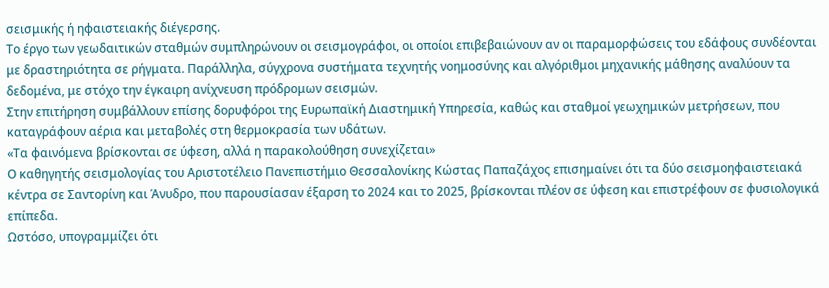σεισμικής ή ηφαιστειακής διέγερσης.
Το έργο των γεωδαιτικών σταθμών συμπληρώνουν οι σεισμογράφοι, οι οποίοι επιβεβαιώνουν αν οι παραμορφώσεις του εδάφους συνδέονται με δραστηριότητα σε ρήγματα. Παράλληλα, σύγχρονα συστήματα τεχνητής νοημοσύνης και αλγόριθμοι μηχανικής μάθησης αναλύουν τα δεδομένα, με στόχο την έγκαιρη ανίχνευση πρόδρομων σεισμών.
Στην επιτήρηση συμβάλλουν επίσης δορυφόροι της Ευρωπαϊκή Διαστημική Υπηρεσία, καθώς και σταθμοί γεωχημικών μετρήσεων, που καταγράφουν αέρια και μεταβολές στη θερμοκρασία των υδάτων.
«Τα φαινόμενα βρίσκονται σε ύφεση, αλλά η παρακολούθηση συνεχίζεται»
Ο καθηγητής σεισμολογίας του Αριστοτέλειο Πανεπιστήμιο Θεσσαλονίκης Κώστας Παπαζάχος επισημαίνει ότι τα δύο σεισμοηφαιστειακά κέντρα σε Σαντορίνη και Άνυδρο, που παρουσίασαν έξαρση το 2024 και το 2025, βρίσκονται πλέον σε ύφεση και επιστρέφουν σε φυσιολογικά επίπεδα.
Ωστόσο, υπογραμμίζει ότι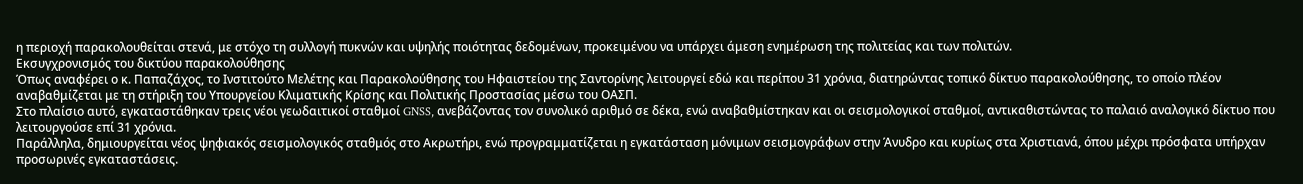η περιοχή παρακολουθείται στενά, με στόχο τη συλλογή πυκνών και υψηλής ποιότητας δεδομένων, προκειμένου να υπάρχει άμεση ενημέρωση της πολιτείας και των πολιτών.
Εκσυγχρονισμός του δικτύου παρακολούθησης
Όπως αναφέρει ο κ. Παπαζάχος, το Ινστιτούτο Μελέτης και Παρακολούθησης του Ηφαιστείου της Σαντορίνης λειτουργεί εδώ και περίπου 31 χρόνια, διατηρώντας τοπικό δίκτυο παρακολούθησης, το οποίο πλέον αναβαθμίζεται με τη στήριξη του Υπουργείου Κλιματικής Κρίσης και Πολιτικής Προστασίας μέσω του ΟΑΣΠ.
Στο πλαίσιο αυτό, εγκαταστάθηκαν τρεις νέοι γεωδαιτικοί σταθμοί GNSS, ανεβάζοντας τον συνολικό αριθμό σε δέκα, ενώ αναβαθμίστηκαν και οι σεισμολογικοί σταθμοί, αντικαθιστώντας το παλαιό αναλογικό δίκτυο που λειτουργούσε επί 31 χρόνια.
Παράλληλα, δημιουργείται νέος ψηφιακός σεισμολογικός σταθμός στο Ακρωτήρι, ενώ προγραμματίζεται η εγκατάσταση μόνιμων σεισμογράφων στην Άνυδρο και κυρίως στα Χριστιανά, όπου μέχρι πρόσφατα υπήρχαν προσωρινές εγκαταστάσεις.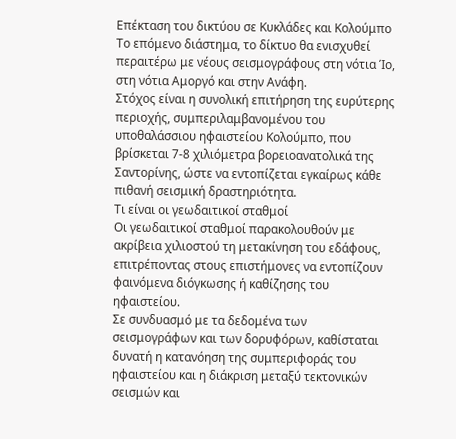Επέκταση του δικτύου σε Κυκλάδες και Κολούμπο
Το επόμενο διάστημα, το δίκτυο θα ενισχυθεί περαιτέρω με νέους σεισμογράφους στη νότια Ίο, στη νότια Αμοργό και στην Ανάφη.
Στόχος είναι η συνολική επιτήρηση της ευρύτερης περιοχής, συμπεριλαμβανομένου του υποθαλάσσιου ηφαιστείου Κολούμπο, που βρίσκεται 7-8 χιλιόμετρα βορειοανατολικά της Σαντορίνης, ώστε να εντοπίζεται εγκαίρως κάθε πιθανή σεισμική δραστηριότητα.
Τι είναι οι γεωδαιτικοί σταθμοί
Οι γεωδαιτικοί σταθμοί παρακολουθούν με ακρίβεια χιλιοστού τη μετακίνηση του εδάφους, επιτρέποντας στους επιστήμονες να εντοπίζουν φαινόμενα διόγκωσης ή καθίζησης του ηφαιστείου.
Σε συνδυασμό με τα δεδομένα των σεισμογράφων και των δορυφόρων, καθίσταται δυνατή η κατανόηση της συμπεριφοράς του ηφαιστείου και η διάκριση μεταξύ τεκτονικών σεισμών και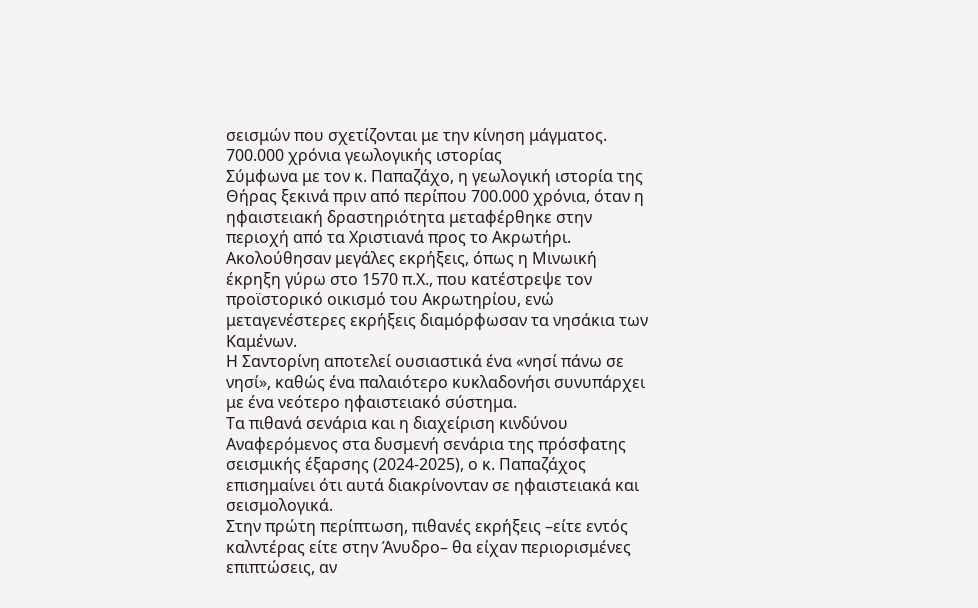σεισμών που σχετίζονται με την κίνηση μάγματος.
700.000 χρόνια γεωλογικής ιστορίας
Σύμφωνα με τον κ. Παπαζάχο, η γεωλογική ιστορία της Θήρας ξεκινά πριν από περίπου 700.000 χρόνια, όταν η ηφαιστειακή δραστηριότητα μεταφέρθηκε στην περιοχή από τα Χριστιανά προς το Ακρωτήρι.
Ακολούθησαν μεγάλες εκρήξεις, όπως η Μινωική έκρηξη γύρω στο 1570 π.Χ., που κατέστρεψε τον προϊστορικό οικισμό του Ακρωτηρίου, ενώ μεταγενέστερες εκρήξεις διαμόρφωσαν τα νησάκια των Καμένων.
Η Σαντορίνη αποτελεί ουσιαστικά ένα «νησί πάνω σε νησί», καθώς ένα παλαιότερο κυκλαδονήσι συνυπάρχει με ένα νεότερο ηφαιστειακό σύστημα.
Τα πιθανά σενάρια και η διαχείριση κινδύνου
Αναφερόμενος στα δυσμενή σενάρια της πρόσφατης σεισμικής έξαρσης (2024-2025), ο κ. Παπαζάχος επισημαίνει ότι αυτά διακρίνονταν σε ηφαιστειακά και σεισμολογικά.
Στην πρώτη περίπτωση, πιθανές εκρήξεις –είτε εντός καλντέρας είτε στην Άνυδρο– θα είχαν περιορισμένες επιπτώσεις, αν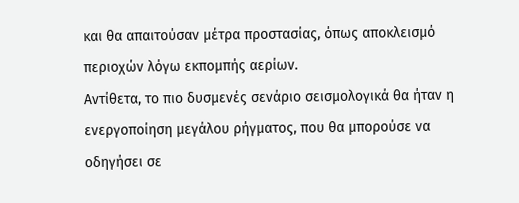και θα απαιτούσαν μέτρα προστασίας, όπως αποκλεισμό περιοχών λόγω εκπομπής αερίων.
Αντίθετα, το πιο δυσμενές σενάριο σεισμολογικά θα ήταν η ενεργοποίηση μεγάλου ρήγματος, που θα μπορούσε να οδηγήσει σε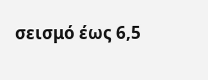σεισμό έως 6,5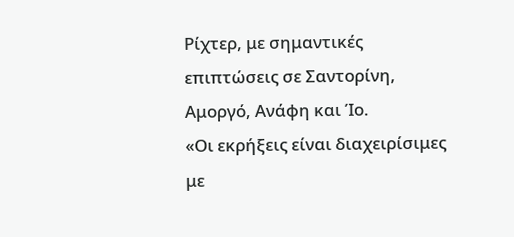Ρίχτερ, με σημαντικές επιπτώσεις σε Σαντορίνη, Αμοργό, Ανάφη και Ίο.
«Οι εκρήξεις είναι διαχειρίσιμες με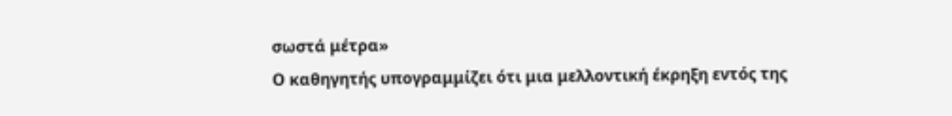σωστά μέτρα»
Ο καθηγητής υπογραμμίζει ότι μια μελλοντική έκρηξη εντός της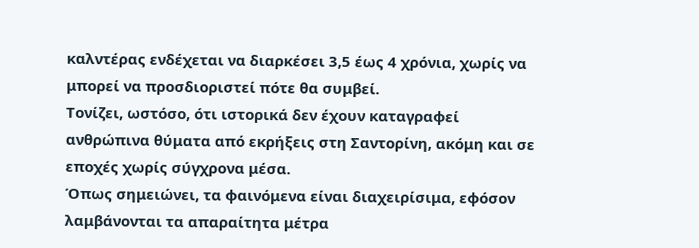καλντέρας ενδέχεται να διαρκέσει 3,5 έως 4 χρόνια, χωρίς να μπορεί να προσδιοριστεί πότε θα συμβεί.
Τονίζει, ωστόσο, ότι ιστορικά δεν έχουν καταγραφεί ανθρώπινα θύματα από εκρήξεις στη Σαντορίνη, ακόμη και σε εποχές χωρίς σύγχρονα μέσα.
Όπως σημειώνει, τα φαινόμενα είναι διαχειρίσιμα, εφόσον λαμβάνονται τα απαραίτητα μέτρα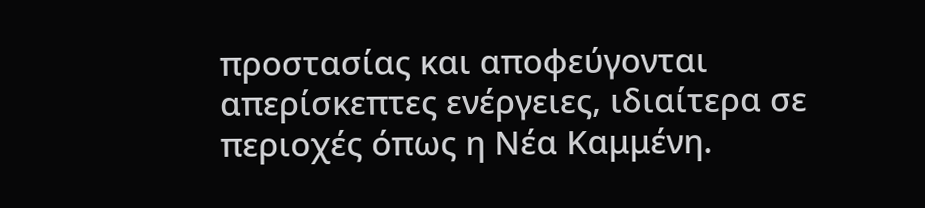προστασίας και αποφεύγονται απερίσκεπτες ενέργειες, ιδιαίτερα σε περιοχές όπως η Νέα Καμμένη.